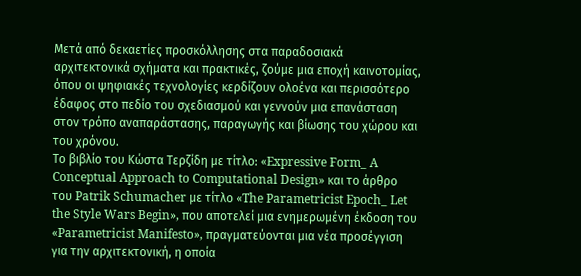Μετά από δεκαετίες προσκόλλησης στα παραδοσιακά αρχιτεκτονικά σχήματα και πρακτικές, ζούμε μια εποχή καινοτομίας, όπου οι ψηφιακές τεχνολογίες κερδίζουν ολοένα και περισσότερο έδαφος στο πεδίο του σχεδιασμού και γεννούν μια επανάσταση στον τρόπο αναπαράστασης, παραγωγής και βίωσης του χώρου και του χρόνου.
Το βιβλίο του Κώστα Τερζίδη με τίτλο: «Expressive Form_ A Conceptual Approach to Computational Design» και το άρθρο του Patrik Schumacher με τίτλο «The Parametricist Epoch_ Let the Style Wars Begin», που αποτελεί μια ενημερωμένη έκδοση του «Parametricist Manifesto», πραγματεύονται μια νέα προσέγγιση για την αρχιτεκτονική, η οποία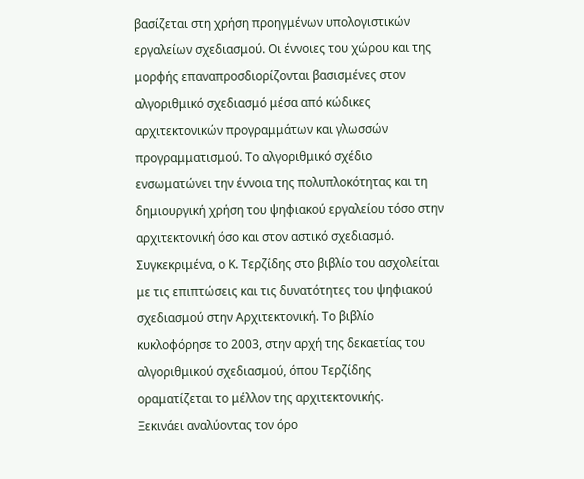βασίζεται στη χρήση προηγμένων υπολογιστικών εργαλείων σχεδιασμού. Οι έννοιες του χώρου και της μορφής επαναπροσδιορίζονται βασισμένες στον αλγοριθμικό σχεδιασμό μέσα από κώδικες αρχιτεκτονικών προγραμμάτων και γλωσσών προγραμματισμού. Το αλγοριθμικό σχέδιο ενσωματώνει την έννοια της πολυπλοκότητας και τη δημιουργική χρήση του ψηφιακού εργαλείου τόσο στην αρχιτεκτονική όσο και στον αστικό σχεδιασμό.
Συγκεκριμένα, ο Κ. Τερζίδης στο βιβλίο του ασχολείται με τις επιπτώσεις και τις δυνατότητες του ψηφιακού σχεδιασμού στην Αρχιτεκτονική. Το βιβλίο κυκλοφόρησε το 2003, στην αρχή της δεκαετίας του αλγοριθμικού σχεδιασμού, όπου Τερζίδης οραματίζεται το μέλλον της αρχιτεκτονικής.
Ξεκινάει αναλύοντας τον όρο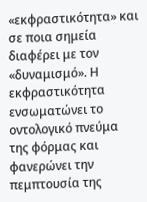«εκφραστικότητα» και σε ποια σημεία διαφέρει με τον «δυναμισμό». Η εκφραστικότητα ενσωματώνει το οντολογικό πνεύμα της φόρμας και φανερώνει την πεμπτουσία της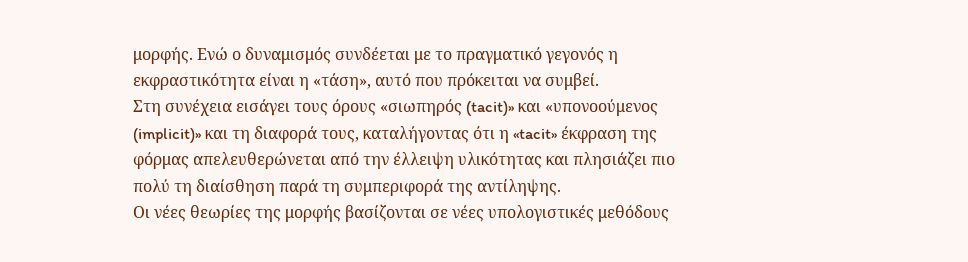μορφής. Ενώ ο δυναμισμός συνδέεται με το πραγματικό γεγονός η εκφραστικότητα είναι η «τάση», αυτό που πρόκειται να συμβεί.
Στη συνέχεια εισάγει τους όρους «σιωπηρός (tacit)» και «υπονοούμενος (implicit)» και τη διαφορά τους, καταλήγοντας ότι η «tacit» έκφραση της φόρμας απελευθερώνεται από την έλλειψη υλικότητας και πλησιάζει πιο πολύ τη διαίσθηση παρά τη συμπεριφορά της αντίληψης.
Οι νέες θεωρίες της μορφής βασίζονται σε νέες υπολογιστικές μεθόδους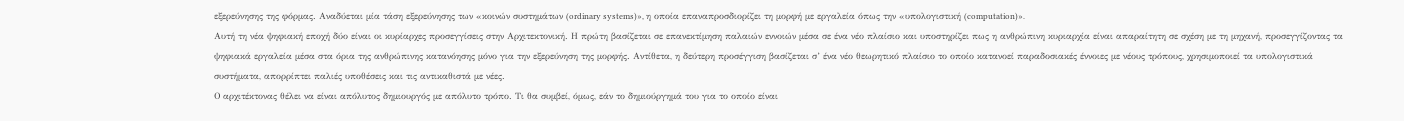εξερεύνησης της φόρμας. Αναδύεται μία τάση εξερεύνησης των «κοινών συστημάτων (ordinary systems)», η οποία επαναπροσδιορίζει τη μορφή με εργαλεία όπως την «υπολογιστική (computation)».
Αυτή τη νέα ψηφιακή εποχή δύο είναι οι κυρίαρχες προσεγγίσεις στην Αρχιτεκτονική. Η πρώτη βασίζεται σε επανεκτίμηση παλαιών εννοιών μέσα σε ένα νέο πλαίσιο και υποστηρίζει πως η ανθρώπινη κυριαρχία είναι απαραίτητη σε σχέση με τη μηχανή, προσεγγίζοντας τα ψηφιακά εργαλεία μέσα στα όρια της ανθρώπινης κατανόησης μόνο για την εξερεύνηση της μορφής. Αντίθετα, η δεύτερη προσέγγιση βασίζεται σ’ ένα νέο θεωρητικό πλαίσιο το οποίο κατανοεί παραδοσιακές έννοιες με νέους τρόπους, χρησιμοποιεί τα υπολογιστικά συστήματα, απορρίπτει παλιές υποθέσεις και τις αντικαθιστά με νέες.
Ο αρχιτέκτονας θέλει να είναι απόλυτος δημιουργός με απόλυτο τρόπο. Τι θα συμβεί, όμως, εάν το δημιούργημά του για το οποίο είναι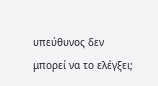υπεύθυνος δεν μπορεί να το ελέγξει;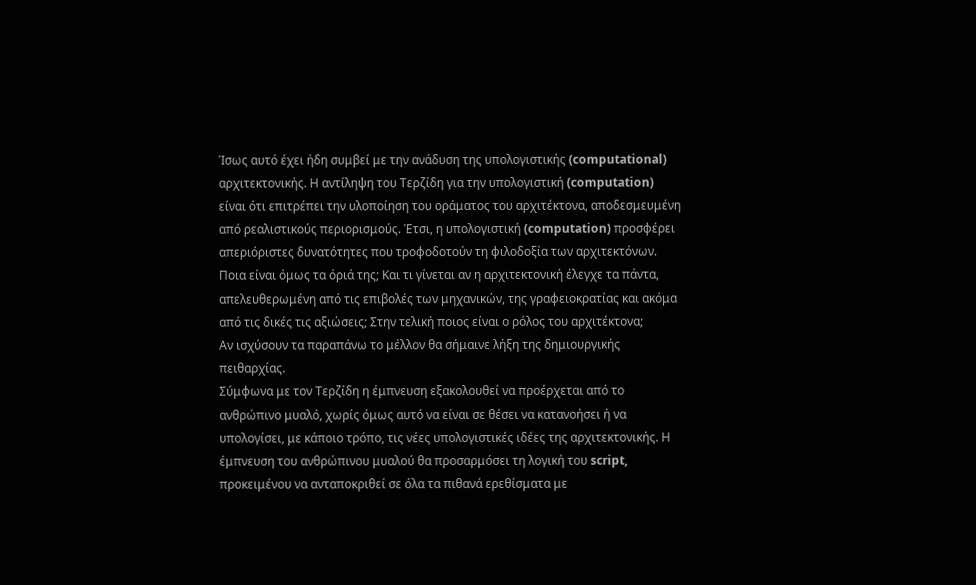Ίσως αυτό έχει ήδη συμβεί με την ανάδυση της υπολογιστικής (computational) αρχιτεκτονικής. Η αντίληψη του Τερζίδη για την υπολογιστική (computation) είναι ότι επιτρέπει την υλοποίηση του οράματος του αρχιτέκτονα, αποδεσμευμένη από ρεαλιστικούς περιορισμούς. Έτσι, η υπολογιστική (computation) προσφέρει απεριόριστες δυνατότητες που τροφοδοτούν τη φιλοδοξία των αρχιτεκτόνων. Ποια είναι όμως τα όριά της; Και τι γίνεται αν η αρχιτεκτονική έλεγχε τα πάντα, απελευθερωμένη από τις επιβολές των μηχανικών, της γραφειοκρατίας και ακόμα από τις δικές τις αξιώσεις; Στην τελική ποιος είναι ο ρόλος του αρχιτέκτονα;
Αν ισχύσουν τα παραπάνω το μέλλον θα σήμαινε λήξη της δημιουργικής πειθαρχίας.
Σύμφωνα με τον Τερζίδη η έμπνευση εξακολουθεί να προέρχεται από το ανθρώπινο μυαλό, χωρίς όμως αυτό να είναι σε θέσει να κατανοήσει ή να υπολογίσει, με κάποιο τρόπο, τις νέες υπολογιστικές ιδέες της αρχιτεκτονικής. Η έμπνευση του ανθρώπινου μυαλού θα προσαρμόσει τη λογική του script, προκειμένου να ανταποκριθεί σε όλα τα πιθανά ερεθίσματα με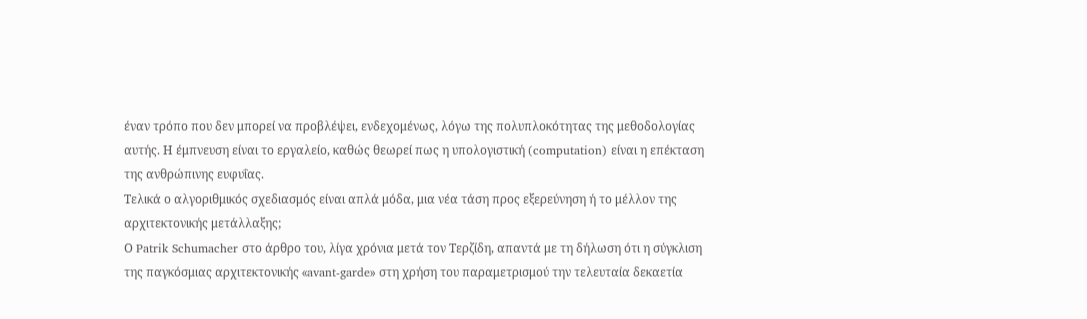έναν τρόπο που δεν μπορεί να προβλέψει, ενδεχομένως, λόγω της πολυπλοκότητας της μεθοδολογίας αυτής. Η έμπνευση είναι το εργαλείο, καθώς θεωρεί πως η υπολογιστική (computation) είναι η επέκταση της ανθρώπινης ευφυΐας.
Τελικά ο αλγοριθμικός σχεδιασμός είναι απλά μόδα, μια νέα τάση προς εξερεύνηση ή το μέλλον της αρχιτεκτονικής μετάλλαξης;
Ο Patrik Schumacher στο άρθρο του, λίγα χρόνια μετά τον Τερζίδη, απαντά με τη δήλωση ότι η σύγκλιση της παγκόσμιας αρχιτεκτονικής «avant-garde» στη χρήση του παραμετρισμού την τελευταία δεκαετία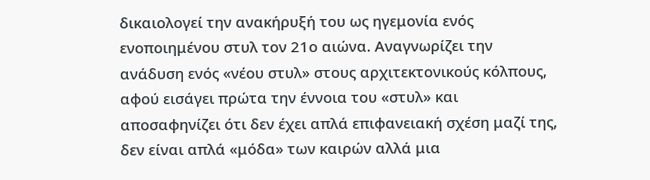δικαιολογεί την ανακήρυξή του ως ηγεμονία ενός ενοποιημένου στυλ τον 21ο αιώνα. Αναγνωρίζει την ανάδυση ενός «νέου στυλ» στους αρχιτεκτονικούς κόλπους, αφού εισάγει πρώτα την έννοια του «στυλ» και αποσαφηνίζει ότι δεν έχει απλά επιφανειακή σχέση μαζί της, δεν είναι απλά «μόδα» των καιρών αλλά μια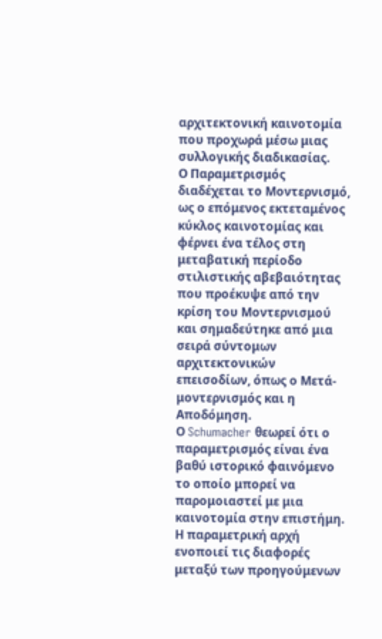αρχιτεκτονική καινοτομία που προχωρά μέσω μιας συλλογικής διαδικασίας.
Ο Παραμετρισμός διαδέχεται το Μοντερνισμό, ως ο επόμενος εκτεταμένος κύκλος καινοτομίας και φέρνει ένα τέλος στη μεταβατική περίοδο στιλιστικής αβεβαιότητας που προέκυψε από την κρίση του Μοντερνισμού και σημαδεύτηκε από μια σειρά σύντομων αρχιτεκτονικών επεισοδίων, όπως ο Μετά-μοντερνισμός και η Αποδόμηση.
Ο Schumacher θεωρεί ότι ο παραμετρισμός είναι ένα βαθύ ιστορικό φαινόμενο το οποίο μπορεί να παρομοιαστεί με μια καινοτομία στην επιστήμη. Η παραμετρική αρχή ενοποιεί τις διαφορές μεταξύ των προηγούμενων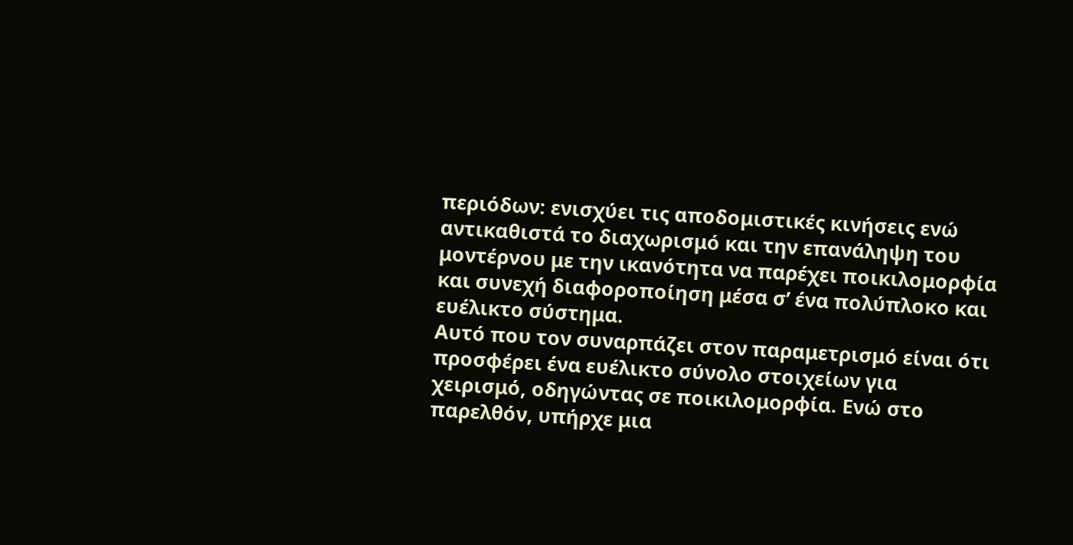περιόδων: ενισχύει τις αποδομιστικές κινήσεις ενώ αντικαθιστά το διαχωρισμό και την επανάληψη του μοντέρνου με την ικανότητα να παρέχει ποικιλομορφία και συνεχή διαφοροποίηση μέσα σ’ ένα πολύπλοκο και ευέλικτο σύστημα.
Αυτό που τον συναρπάζει στον παραμετρισμό είναι ότι προσφέρει ένα ευέλικτο σύνολο στοιχείων για χειρισμό, οδηγώντας σε ποικιλομορφία. Ενώ στο παρελθόν, υπήρχε μια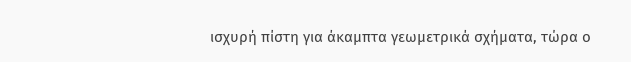ισχυρή πίστη για άκαμπτα γεωμετρικά σχήματα, τώρα ο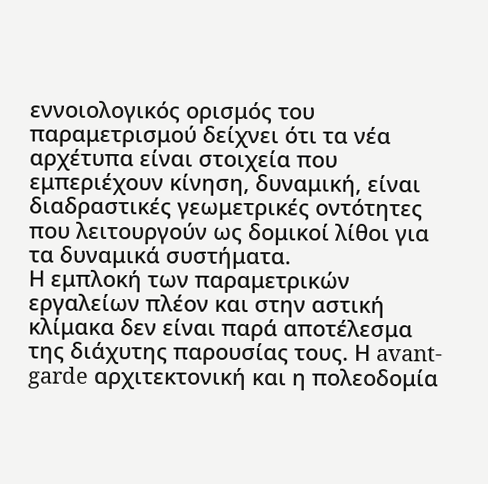εννοιολογικός ορισμός του παραμετρισμού δείχνει ότι τα νέα αρχέτυπα είναι στοιχεία που εμπεριέχουν κίνηση, δυναμική, είναι διαδραστικές γεωμετρικές οντότητες που λειτουργούν ως δομικοί λίθοι για τα δυναμικά συστήματα.
Η εμπλοκή των παραμετρικών εργαλείων πλέον και στην αστική κλίμακα δεν είναι παρά αποτέλεσμα της διάχυτης παρουσίας τους. Η avant-garde αρχιτεκτονική και η πολεοδομία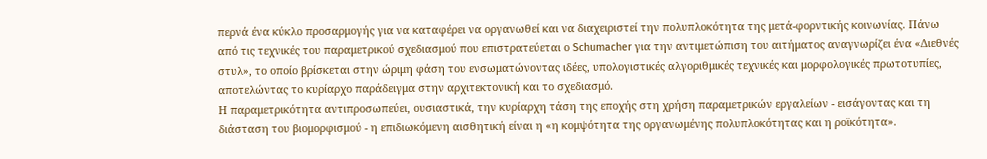περνά ένα κύκλο προσαρμογής για να καταφέρει να οργανωθεί και να διαχειριστεί την πολυπλοκότητα της μετά-φορντικής κοινωνίας. Πάνω από τις τεχνικές του παραμετρικού σχεδιασμού που επιστρατεύεται ο Schumacher για την αντιμετώπιση του αιτήματος αναγνωρίζει ένα «Διεθνές στυλ», το οποίο βρίσκεται στην ώριμη φάση του ενσωματώνοντας ιδέες, υπολογιστικές αλγοριθμικές τεχνικές και μορφολογικές πρωτοτυπίες, αποτελώντας το κυρίαρχο παράδειγμα στην αρχιτεκτονική και το σχεδιασμό.
Η παραμετρικότητα αντιπροσωπεύει, ουσιαστικά, την κυρίαρχη τάση της εποχής στη χρήση παραμετρικών εργαλείων - εισάγοντας και τη διάσταση του βιομορφισμού - η επιδιωκόμενη αισθητική είναι η «η κομψότητα της οργανωμένης πολυπλοκότητας και η ροϊκότητα».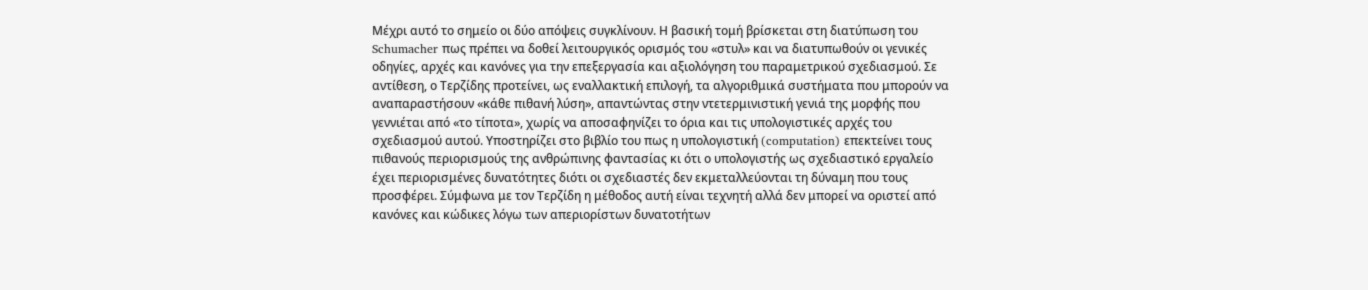Μέχρι αυτό το σημείο οι δύο απόψεις συγκλίνουν. Η βασική τομή βρίσκεται στη διατύπωση του Schumacher πως πρέπει να δοθεί λειτουργικός ορισμός του «στυλ» και να διατυπωθούν οι γενικές οδηγίες, αρχές και κανόνες για την επεξεργασία και αξιολόγηση του παραμετρικού σχεδιασμού. Σε αντίθεση, ο Τερζίδης προτείνει, ως εναλλακτική επιλογή, τα αλγοριθμικά συστήματα που μπορούν να αναπαραστήσουν «κάθε πιθανή λύση», απαντώντας στην ντετερμινιστική γενιά της μορφής που γεννιέται από «το τίποτα», χωρίς να αποσαφηνίζει το όρια και τις υπολογιστικές αρχές του σχεδιασμού αυτού. Υποστηρίζει στο βιβλίο του πως η υπολογιστική (computation) επεκτείνει τους πιθανούς περιορισμούς της ανθρώπινης φαντασίας κι ότι ο υπολογιστής ως σχεδιαστικό εργαλείο έχει περιορισμένες δυνατότητες διότι οι σχεδιαστές δεν εκμεταλλεύονται τη δύναμη που τους προσφέρει. Σύμφωνα με τον Τερζίδη η μέθοδος αυτή είναι τεχνητή αλλά δεν μπορεί να οριστεί από κανόνες και κώδικες λόγω των απεριορίστων δυνατοτήτων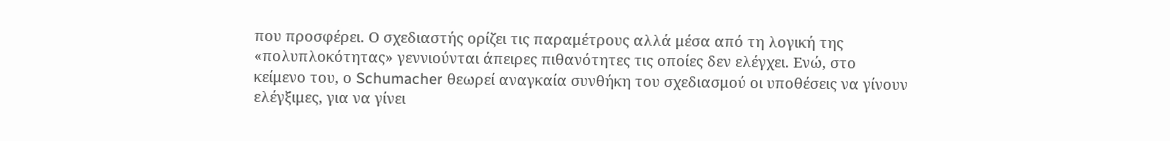που προσφέρει. Ο σχεδιαστής ορίζει τις παραμέτρους αλλά μέσα από τη λογική της «πολυπλοκότητας» γεννιούνται άπειρες πιθανότητες τις οποίες δεν ελέγχει. Ενώ, στο κείμενο του, ο Schumacher θεωρεί αναγκαία συνθήκη του σχεδιασμού οι υποθέσεις να γίνουν ελέγξιμες, για να γίνει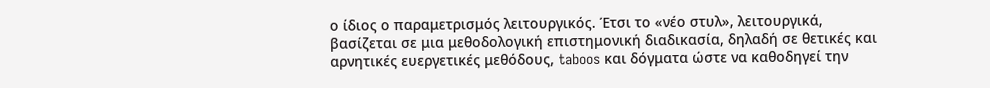ο ίδιος ο παραμετρισμός λειτουργικός. Έτσι το «νέο στυλ», λειτουργικά, βασίζεται σε μια μεθοδολογική επιστημονική διαδικασία, δηλαδή σε θετικές και αρνητικές ευεργετικές μεθόδους, taboos και δόγματα ώστε να καθοδηγεί την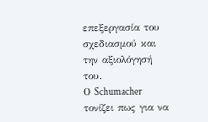επεξεργασία του σχεδιασμού και την αξιολόγησή του.
Ο Schumacher τονίζει πως για να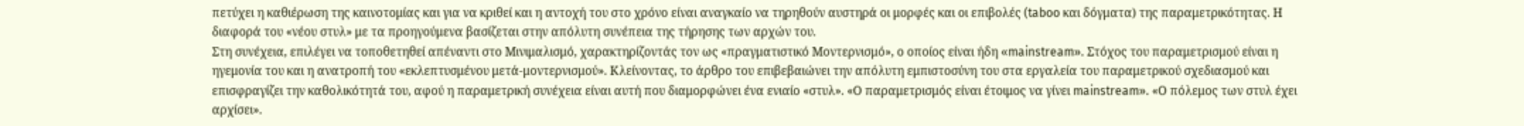πετύχει η καθιέρωση της καινοτομίας και για να κριθεί και η αντοχή του στο χρόνο είναι αναγκαίο να τηρηθούν αυστηρά οι μορφές και οι επιβολές (taboo και δόγματα) της παραμετρικότητας. Η διαφορά του «νέου στυλ» με τα προηγούμενα βασίζεται στην απόλυτη συνέπεια της τήρησης των αρχών του.
Στη συνέχεια, επιλέγει να τοποθετηθεί απέναντι στο Μινιμαλισμό, χαρακτηρίζοντάς τον ως «πραγματιστικό Μοντερνισμό», ο οποίος είναι ήδη «mainstream». Στόχος του παραμετρισμού είναι η ηγεμονία του και η ανατροπή του «εκλεπτυσμένου μετά-μοντερνισμού». Κλείνοντας, το άρθρο του επιβεβαιώνει την απόλυτη εμπιστοσύνη του στα εργαλεία του παραμετρικού σχεδιασμού και επισφραγίζει την καθολικότητά του, αφού η παραμετρική συνέχεια είναι αυτή που διαμορφώνει ένα ενιαίο «στυλ». «Ο παραμετρισμός είναι έτοιμος να γίνει mainstream». «Ο πόλεμος των στυλ έχει αρχίσει».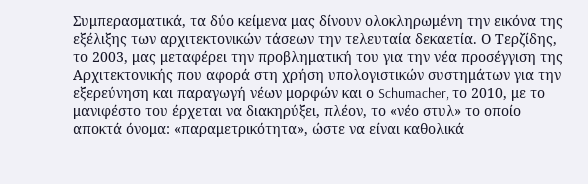Συμπερασματικά, τα δύο κείμενα μας δίνουν ολοκληρωμένη την εικόνα της εξέλιξης των αρχιτεκτονικών τάσεων την τελευταία δεκαετία. Ο Τερζίδης, το 2003, μας μεταφέρει την προβληματική του για την νέα προσέγγιση της Αρχιτεκτονικής που αφορά στη χρήση υπολογιστικών συστημάτων για την εξερεύνηση και παραγωγή νέων μορφών και ο Schumacher, το 2010, με το μανιφέστο του έρχεται να διακηρύξει, πλέον, το «νέο στυλ» το οποίο αποκτά όνομα: «παραμετρικότητα», ώστε να είναι καθολικά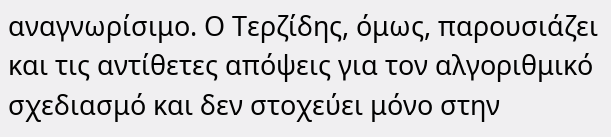αναγνωρίσιμο. Ο Τερζίδης, όμως, παρουσιάζει και τις αντίθετες απόψεις για τον αλγοριθμικό σχεδιασμό και δεν στοχεύει μόνο στην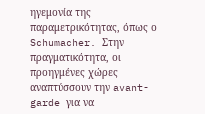ηγεμονία της παραμετρικότητας, όπως ο Schumacher. Στην πραγματικότητα, οι προηγμένες χώρες αναπτύσσουν την avant-garde για να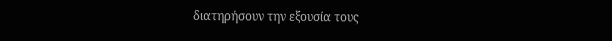διατηρήσουν την εξουσία τους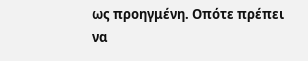ως προηγμένη. Οπότε πρέπει να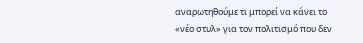αναρωτηθούμε τι μπορεί να κάνει το «νέο στυλ» για τον πολιτισμό που δεν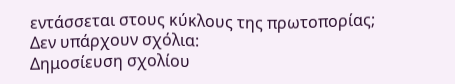εντάσσεται στους κύκλους της πρωτοπορίας;
Δεν υπάρχουν σχόλια:
Δημοσίευση σχολίου